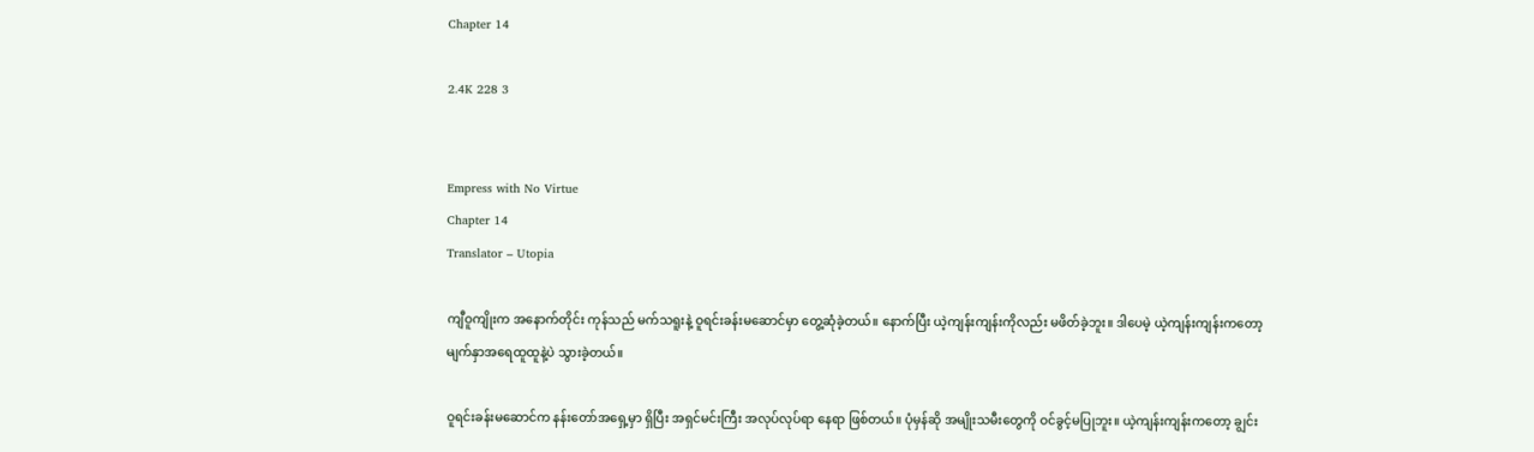Chapter 14

2.4K 228 3


Empress with No Virtue
Chapter 14
Translator – Utopia

ကျီဝူကျိုးက အနောက်တိုင်း ကုန်သည် မက်သရူးနဲ့ ဝူရင်းခန်းမဆောင်မှာ တွေ့ဆုံခဲ့တယ်။ နောက်ပြီး ယဲ့ကျန်းကျန်းကိုလည်း မဖိတ်ခဲ့ဘူး။ ဒါပေမဲ့ ယဲ့ကျန်းကျန်းကတော့ မျက်နှာအရေထူထူနဲ့ပဲ သွားခဲ့တယ်။

ဝူရင်းခန်းမဆောင်က နန်းတော်အရှေ့မှာ ရှိပြီး အရှင်မင်းကြီး အလုပ်လုပ်ရာ နေရာ ဖြစ်တယ်။ ပုံမှန်ဆို အမျိုးသမီးတွေကို ဝင်ခွင့်မပြုဘူး။ ယဲ့ကျန်းကျန်းကတော့ ချွင်း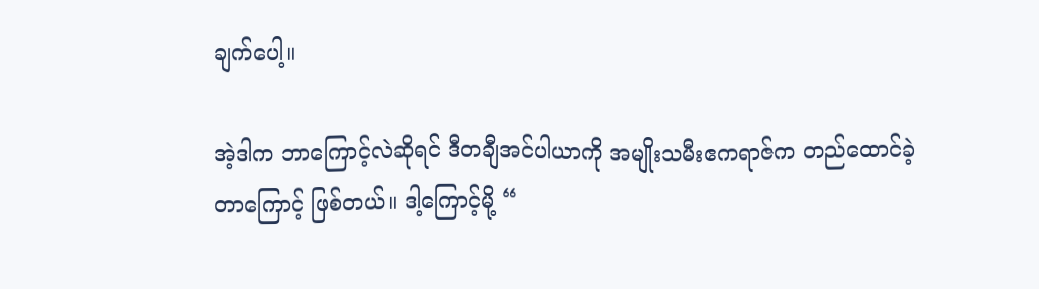ချက်ပေါ့။

အဲ့ဒါက ဘာကြောင့်လဲဆိုရင် ဒီတချီအင်ပါယာကို အမျိုးသမီးဧကရာဇ်က တည်ထောင်ခဲ့တာကြောင့် ဖြစ်တယ်။ ဒါ့ကြောင့်မို့ “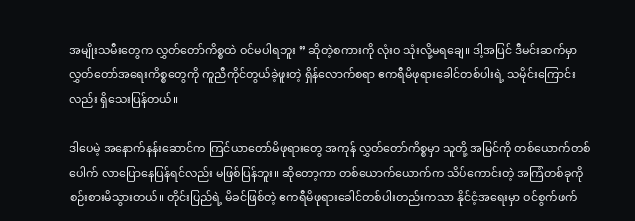အမျိုးသမီးတွေက လွှတ်တော်ကိစ္စထဲ ဝင်မပါရဘူး ” ဆိုတဲ့စကားကို လုံးဝ သုံးလို့မရချေ။ ဒါ့အပြင် ဒီမင်းဆက်မှာ လွှတ်တော်အရေးကိစ္စတွေကို ကူညီကိုင်တွယ်ခဲ့ဖူးတဲ့ ရှိန်လောက်စရာ ဧကရီမိဖုရားခေါင်တစ်ပါးရဲ့ သမိုင်းကြောင်းလည်း ရှိသေးပြန်တယ်။

ဒါပေမဲ့ အနောက်နန်းဆောင်က ကြင်ယာတော်မိဖုရားတွေ အကုန် လွှတ်တော်ကိစ္စမှာ သူတို့ အမြင်ကို တစ်ယောက်တစ်ပေါက် လာပြောနေပြန်ရင်လည်း မဖြစ်ပြန်ဘူး။ ဆိုတော့ကာ တစ်‌ယောက်ယောက်က သိပ်ကောင်းတဲ့ အကြံတစ်ခုကို စဉ်းစားမိသွားတယ်။ တိုင်းပြည်ရဲ့ မိခင်ဖြစ်တဲ့ ဧကရီမိဖုရားခေါင်တစ်ပါးတည်းကသာ နိုင်ငံ့အရေးမှာ ဝင်စွက်ဖက်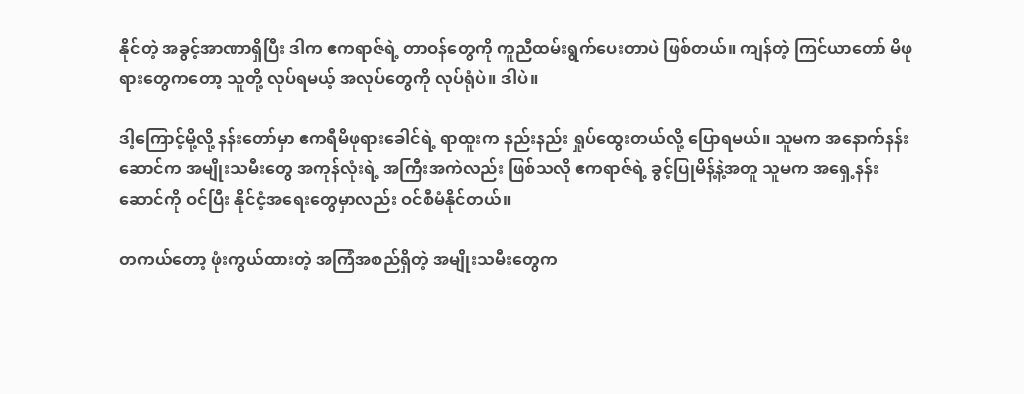နိုင်တဲ့ အခွင့်အာဏာရှိပြီး ဒါ‌က ဧကရာဇ်ရဲ့ တာဝန်တွေကို ကူညီထမ်းရွက်ပေးတာပဲ ဖြစ်တယ်။ ကျန်တဲ့ ကြင်ယာတော် မိဖုရားတွေကတော့ သူတို့ လုပ်ရမယ့် အလုပ်တွေကို လုပ်ရုံပဲ။ ဒါပဲ။

ဒါ့ကြောင့်မို့လို့ နန်းတော်မှာ ဧကရီမိဖုရားခေါင်ရဲ့ ရာထူးက နည်းနည်း ရှုပ်ထွေးတယ်လို့ ပြောရမယ်။ သူမက အနောက်နန်းဆောင်က အမျိုးသမီးတွေ အကုန်လုံးရဲ့ အကြီးအကဲလည်း ဖြစ်သလို ဧကရာဇ်ရဲ့ ခွင့်ပြုမိန့်နဲ့အတူ သူမက အရှေ့နန်းဆောင်ကို ဝင်ပြီး နိုင်ငံ့အရေးတွေမှာလည်း ဝင်စီမံနိုင်တယ်။

တကယ်တော့ ဖုံးကွယ်ထားတဲ့ အကြံအစည်ရှိတဲ့ အမျိုးသမီးတွေက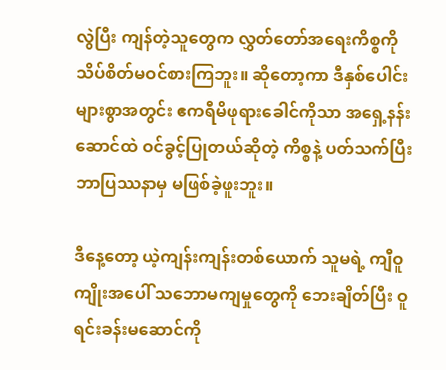လွဲပြီး ကျန်တဲ့သူတွေက လွှတ်တော်အရေးကိစ္စကို သိပ်စိတ်မဝင်စားကြဘူး။ ဆိုတော့ကာ ဒီနှစ်ပေါင်းများစွာအတွင်း ဧကရီမိဖုရားခေါင်ကိုသာ အရှေ့နန်းဆောင်ထဲ ဝင်ခွင့်ပြုတယ်ဆိုတဲ့ ကိစ္စနဲ့ ပတ်သက်ပြီး ဘာပြဿနာမှ မဖြစ်ခဲ့ဖူးဘူး။

ဒီနေ့တော့ ယဲ့ကျန်းကျန်းတစ်ယောက် သူမရဲ့ ကျီဝူကျိုးအပေါ် သဘောမကျမှုတွေကို ဘေးချိတ်ပြီး ဝူရင်းခန်းမဆောင်ကို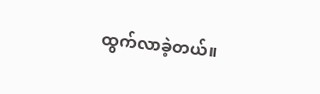ထွက်လာခဲ့တယ်။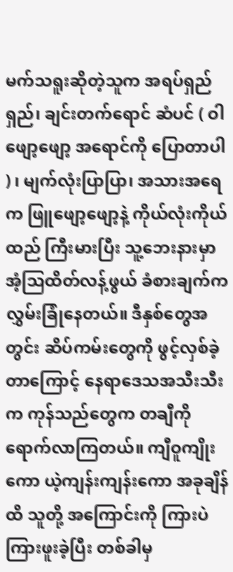မက်သရူးဆိုတဲ့သူက အရပ်ရှည်ရှည်၊ ချင်းတက်ရောင် ဆံပင် ( ဝါဖျော့ဖျော့ အရောင်ကို ပြောတာပါ ) ၊ မျက်လုံးပြာပြာ၊ အသားအရေက ဖြူဖျော့ဖျော့နဲ့ ကိုယ်လုံးကိုယ်ထည် ကြီးမားပြီး သူ့ဘေးနားမှာ အံ့ဩထိတ်လန့်ဖွယ် ခံစားချက်က လွှမ်းခြုံနေတယ်။ ဒီနှစ်တွေအတွင်း ဆိပ်ကမ်းတွေကို ဖွင့်လှစ်ခဲ့တာကြောင့် နေရာဒေသအသီးသီးက ကုန်သည်တွေက တချီကို ရောက်လာကြတယ်။ ကျီဝူကျိုးကော ယဲ့ကျန်းကျန်းကော အခုချိန်ထိ သူတို့ အကြောင်းကို ကြားပဲ ကြားဖူးခဲ့ပြီး တစ်ခါမှ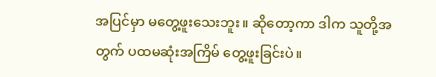အပြင်မှာ မတွေ့ဖူးသေးဘူး။ ဆိုတော့ကာ ဒါက သူတို့အတွက် ပထမဆုံးအကြိမ် တွေ့ဖူးခြင်းပဲ။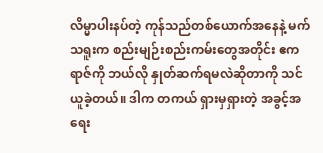လိမ္မာပါးနပ်တဲ့ ကုန်သည်တစ်ယောက်အနေနဲ့ မက်သရူးက စည်းမျဉ်း‌စည်းကမ်းတွေအတိုင်း ဧကရာဇ်ကို ဘယ်လို နှုတ်ဆက်ရမလဲဆိုတာကို သင်ယူခဲ့တယ်။ ဒါက တကယ် ရှားမှရှားတဲ့ အခွင့်အရေး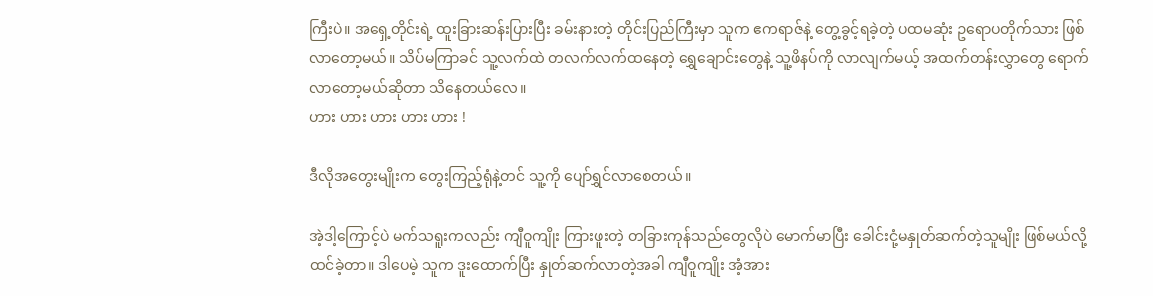ကြီးပဲ။ အရှေ့တိုင်းရဲ့ ထူးခြားဆန်းပြားပြီး ခမ်းနားတဲ့ တိုင်းပြည်ကြီးမှာ သူက ဧကရာဇ်နဲ့ တွေ့ခွင့်ရခဲ့တဲ့ ပထမဆုံး ဥရောပတိုက်သား ဖြစ်လာတော့မယ်။ သိပ်မကြာခင် သူ့လက်ထဲ တလက်လက်ထနေတဲ့ ရွှေ‌ချောင်းတွေနဲ့ သူ့ဖိနပ်ကို လာလျက်မယ့် အထက်တန်းလွှာတွေ ရောက်လာတော့မယ်ဆိုတာ သိနေတယ်လေ။
ဟား ဟား ဟား ဟား ဟား !

ဒီလိုအတွေးမျိုးက တွေးကြည့်ရုံနဲ့တင် သူ့ကို ပျော်ရွှင်လာစေတယ်။

အဲ့ဒါ့ကြောင့်ပဲ မက်သရူးကလည်း ကျီဝူကျိုး ကြားဖူးတဲ့ တခြားကုန်သည်တွေလိုပဲ မောက်မာပြီး ခေါင်းငုံ့မနှုတ်ဆက်တဲ့သူမျိုး ဖြစ်မယ်လို့ ထင်ခဲ့တာ။ ဒါပေမဲ့ သူက ဒူးထောက်ပြီး နှုတ်ဆက်လာတဲ့အခါ ကျီဝူကျိုး အံ့အား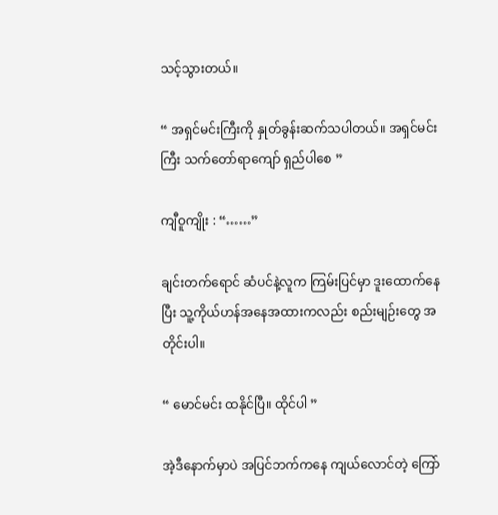သင့်သွားတယ်။

“ အရှင်မင်းကြီးကို နှုတ်ခွန်းဆက်သပါတယ်။ အရှင်မင်းကြီး သက်တော်ရာကျော် ရှည်ပါစေ ”

ကျီဝူကျိုး : “……”

ချင်းတက်ရောင် ဆံပင်နဲ့လူက ကြမ်းပြင်မှာ ဒူးထောက်နေပြီး သူ့ကိုယ်ဟန်အနေအထားကလည်း စည်းမျဉ်းတွေ အတိုင်းပါ။

“ မောင်မင်း ထနိုင်ပြီ။ ထိုင်ပါ ”

အဲ့ဒီနောက်မှာပဲ အပြင်ဘက်ကနေ ကျယ်လောင်တဲ့ ကြော်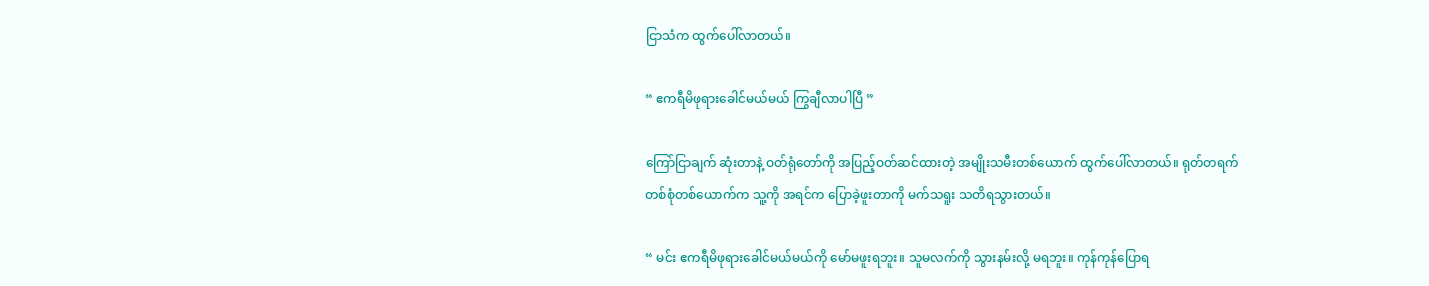ငြာသံက ထွက်ပေါ်လာတယ်။

“ ဧကရီမိဖုရားခေါင်မယ်မယ် ကြွချီလာပါပြီ ”

ကြော်ငြာချက် ဆုံးတာနဲ့ ဝတ်ရုံတော်ကို အပြည့်ဝတ်ဆင်ထားတဲ့ အမျိုးသမီးတစ်ယောက် ထွက်ပေါ်လာတယ်။ ရုတ်တရက် တစ်စုံတစ်ယောက်က သူ့ကို အရင်က ပြောခဲ့ဖူးတာကို မက်သရူး သတိရသွားတယ်။

“ မင်း ဧကရီမိဖုရားခေါင်မယ်မယ်ကို မော်မဖူးရဘူး။ သူမလက်ကို သွားနမ်းလို့ မရဘူး။ ကုန်ကုန်ပြောရ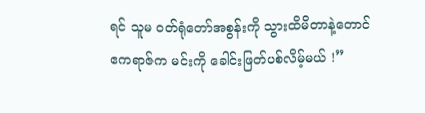ရင် သူမ ဝတ်ရုံတော်အစွန်းကို သွားထိမိတာနဲ့တောင် ဧကရာဇ်က မင်းကို ခေါင်းဖြတ်ပစ်လိမ့်မယ် !”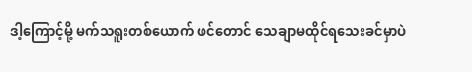ဒါ့ကြောင့်မို့ မက်သရူးတစ်ယောက် ဖင်တောင် သေချာမထိုင်ရသေးခင်မှာပဲ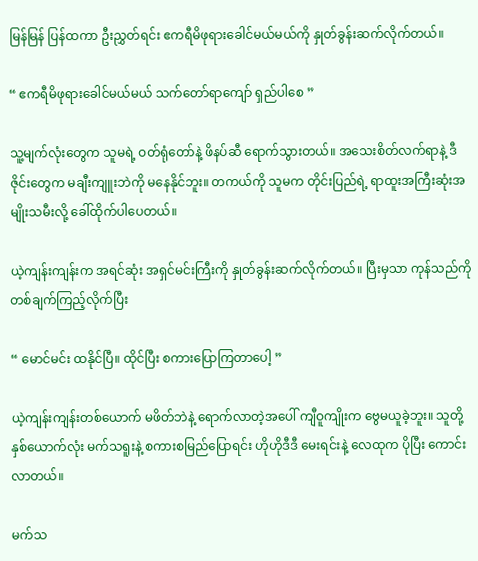မြန်မြန် ပြန်ထကာ ဦးညွှတ်ရင်း ဧကရီမိဖုရားခေါင်မယ်မယ်ကို နှုတ်ခွန်းဆက်လိုက်တယ်။

“ ဧကရီမိဖုရားခေါင်မယ်မယ် သက်တော်ရာကျော် ရှည်ပါစေ ”

သူ့မျက်လုံးတွေက သူမရဲ့ ဝတ်ရုံတော်နဲ့ ဖိနပ်ဆီ ရောက်သွားတယ်။ အသေးစိတ်လက်ရာနဲ့ ဒီဇိုင်းတွေက မချီးကျူးဘဲကို မနေနိုင်ဘူး။ တကယ်ကို သူမက တိုင်းပြည်ရဲ့ ရာထူးအကြီးဆုံးအမျိုးသမီးလို့ ခေါ်ထိုက်ပါပေတယ်။

ယဲ့ကျန်းကျန်းက အရင်ဆုံး အရှင်မင်းကြီးကို နှုတ်ခွန်းဆက်လိုက်တယ်။ ပြီးမှသာ ကုန်သည်ကို တစ်ချက်ကြည့်လိုက်ပြီး

“ မောင်မင်း ထနိုင်ပြီ။ ထိုင်ပြီး စကားပြောကြတာပေါ့ ”

ယဲ့ကျန်းကျန်းတစ်ယောက် မဖိတ်ဘဲနဲ့ ရောက်လာတဲ့အပေါ် ကျီဝူကျိုးက ဗွေမယူခဲ့ဘူး။ သူတို့နှစ်ယောက်လုံး မက်သရူးနဲ့ စကားစမြည်ပြောရင်း ဟိုဟိုဒီဒီ မေးရင်းနဲ့ လေထုက ပိုပြီး ကောင်းလာတယ်။

မက်သ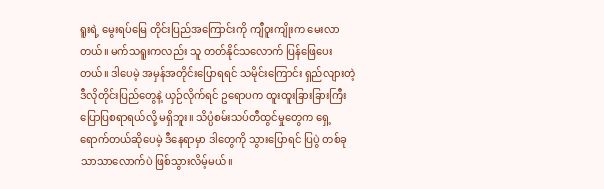ရူးရဲ့ မွေးရပ်မြေ တိုင်းပြည်အကြောင်းကို ကျီဝူးကျိုးက မေးလာတယ်။ မက်သရူးကလည်း သူ တတ်နိုင်သလောက် ပြန်ဖြေပေးတယ်။ ဒါပေမဲ့ အမှန်အတိုင်းပြောရရင် သမိုင်းကြောင်း ရှည်လျားတဲ့ ဒီလိုတိုင်းပြည်တွေနဲ့ ယှဉ်လိုက်ရင် ဥရောပက ထူးထူးခြားခြားကြီး ပြောပြစရာရယ်လို့ မရှိဘူး။ သိပ္ပံစမ်းသပ်တီထွင်မှုတွေက ရှေ့ရောက်တယ်ဆိုပေမဲ့ ဒီနေရာမှာ ဒါတွေကို သွားပြောရင် ပြပွဲ တစ်ခုသာသာလောက်ပဲ ဖြစ်သွားလိမ့်မယ်။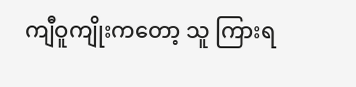ကျီဝူကျိုးကတော့ သူ ကြားရ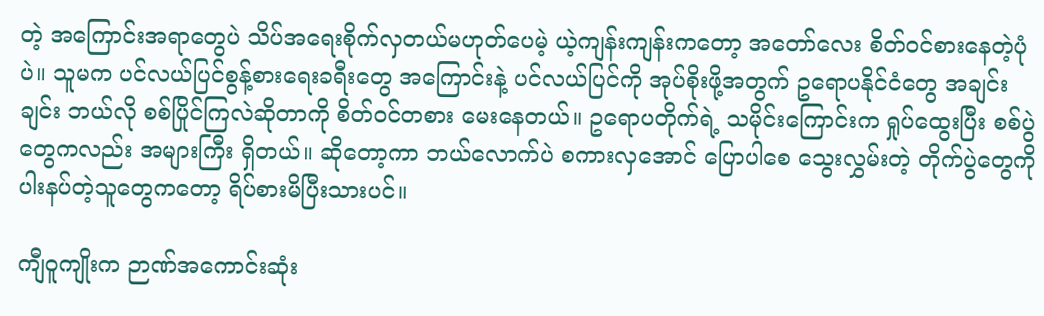တဲ့ အကြောင်းအရာတွေပဲ သိပ်အရေးစိုက်လှတယ်မဟုတ်ပေမဲ့ ယဲ့ကျန်းကျန်းကတော့ အတော်လေး စိတ်ဝင်စားနေတဲ့ပုံပဲ။ သူမက ပင်လယ်ပြင်စွန့်စားရေးခရီးတွေ အကြောင်းနဲ့ ပင်လယ်ပြင်ကို အုပ်စိုးဖို့အတွက် ဥရောပနိုင်ငံတွေ အချင်းချင်း ဘယ်လို စစ်ပြိုင်ကြလဲဆိုတာကို စိတ်ဝင်တစား မေးနေတယ်။ ဥရောပတိုက်ရဲ့ သမိုင်းကြောင်းက ရှုပ်ထွေးပြီး စစ်ပွဲတွေကလည်း အများကြီး ရှိတယ်။ ဆိုတော့ကာ ဘယ်လောက်ပဲ စကားလှအောင် ပြောပါစေ သွေးလွှမ်းတဲ့ တိုက်ပွဲတွေကို ပါးနပ်တဲ့သူတွေကတော့ ရိပ်စားမိပြီးသားပင်။

ကျီဝူကျိုးက ဉာဏ်အကောင်းဆုံး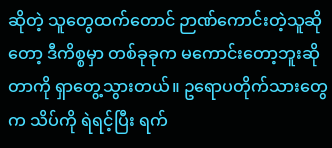ဆိုတဲ့ သူတွေထက်တောင် ဉာဏ်ကောင်းတဲ့သူဆိုတော့ ဒီကိစ္စမှာ တစ်ခုခုက မကောင်းတော့ဘူးဆိုတာကို ရှာတွေ့သွားတယ်။ ဥရောပတိုက်သားတွေက သိပ်ကို ရဲရင့်ပြီး ရက်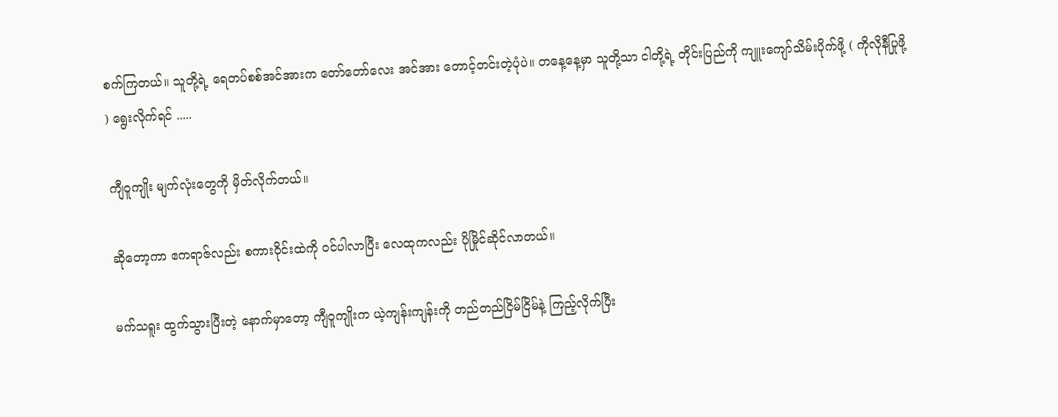စက်ကြတယ်။ သူတို့ရဲ့ ရေတပ်စစ်အင်အားက တော်တော်လေး အင်အား တောင့်တင်းတဲ့ပုံပဲ။ တနေ့နေ့မှာ သူတို့သာ ငါတို့ရဲ့ တိုင်းပြည်ကို ကျူးကျော်သိမ်းပိုက်ဖို့ ( ကိုလိုနီပြုဖို့ ) ရွေးလိုက်ရင် .....

ကျီဝူကျိုး မျက်လုံးတွေကို မှိတ်လိုက်တယ်။

ဆိုတော့ကာ ဧကရာဇ်လည်း စကားဝိုင်းထဲကို ဝင်ပါလာပြီး လေထုကလည်း ပိုမြိုင်ဆိုင်လာတယ်။

မက်သရူး ထွက်သွားပြီးတဲ့ နောက်မှာတော့ ကျီဝူကျိုးက ယဲ့ကျန်းကျန်းကို တည်တည်ငြိမ်ငြိမ်နဲ့ ကြည့်လိုက်ပြီး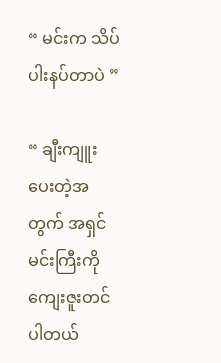“ မင်းက သိပ်ပါးနပ်တာပဲ ”

“ ချီးကျူးပေးတဲ့အတွက် အရှင်မင်းကြီးကို ကျေးဇူးတင်ပါတယ်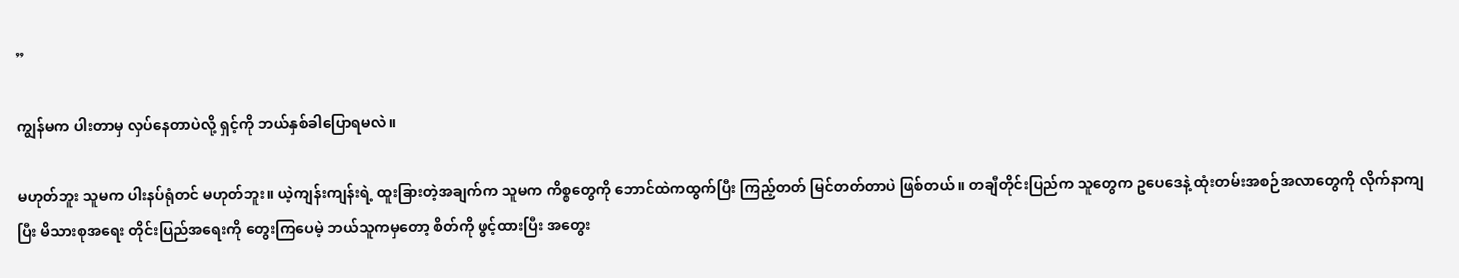”

ကျွန်မက ပါးတာမှ လှပ်နေတာပဲလို့ ရှင့်ကို ဘယ်နှစ်‌ခါပြောရမလဲ။

မဟုတ်ဘူး သူမက ပါးနပ်ရုံတင် မဟုတ်ဘူး။ ယဲ့ကျန်းကျန်းရဲ့ ထူးခြားတဲ့အချက်က သူမက ကိစ္စတွေကို ဘောင်ထဲကထွက်ပြီး ကြည့်တတ် မြင်တတ်တာပဲ ဖြစ်တယ်။ တချီတိုင်းပြည်က သူတွေက ဥပေဒေနဲ့ ထုံးတမ်းအစဉ်အလာတွေကို လိုက်နာကျပြီး မိသားစုအရေး တိုင်းပြည်အရေးကို တွေးကြပေမဲ့ ဘယ်သူကမှတော့ စိတ်ကို ဖွင့်ထားပြီး အတွေး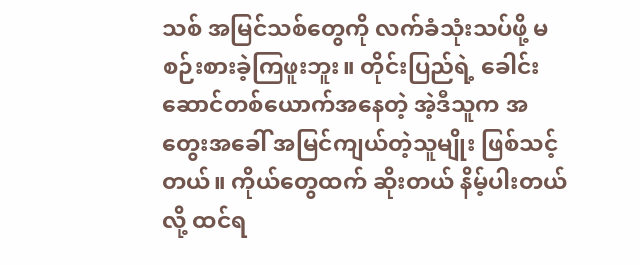သစ် အမြင်သစ်တွေကို လက်ခံသုံးသပ်ဖို့ မစဉ်းစားခဲ့ကြဖူးဘူး။ တိုင်းပြည်ရဲ့ ခေါင်းဆောင်တစ်ယောက်အနေတဲ့ အဲ့ဒီသူက အတွေးအခေါ် အမြင်ကျယ်တဲ့သူမျိုး ဖြစ်သင့်တယ်။ ကိုယ်တွေထက် ဆိုးတယ် နိမ့်ပါးတယ်လို့ ထင်ရ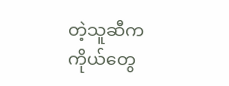တဲ့သူဆီက ကိုယ်တွေ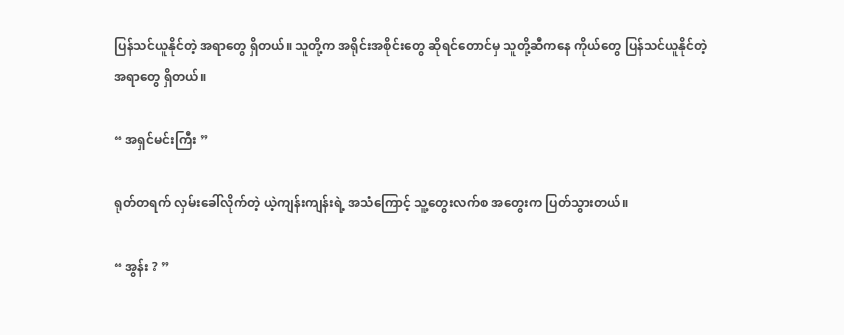ပြန်သင်ယူနိုင်တဲ့ အရာတွေ ရှိတယ်။ သူတို့က အရိုင်းအစိုင်းတွေ ဆိုရင်တောင်မှ သူတို့ဆီကနေ ကိုယ်တွေ ပြန်သင်ယူနိုင်တဲ့ အရာတွေ ရှိတယ်။

“ အရှင်မင်းကြီး ”

ရုတ်တရက် လှမ်းခေါ်လိုက်တဲ့ ယဲ့ကျန်းကျန်းရဲ့ အသံကြောင့် သူ့တွေးလက်စ အတွေးက ပြတ်သွားတယ်။

“ အွန်း ? ”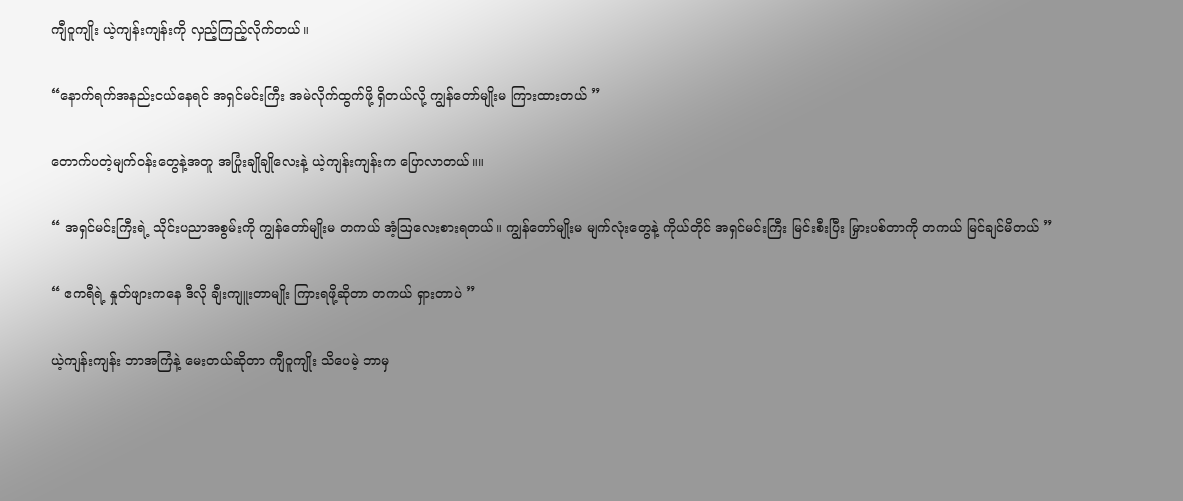ကျီဝူကျိုး ယဲ့ကျန်းကျန်းကို လှည့်ကြည့်လိုက်တယ်။

“နောက်ရက်အနည်းငယ်နေရင် အရှင်မင်းကြီး အမဲလိုက်ထွက်ဖို့ ရှိတယ်လို့ ကျွန်တော်မျိုးမ ကြားထားတယ် ”

တောက်ပတဲ့မျက်ဝန်း‌တွေနဲ့အတူ အပြုံးချိုချိုလေးနဲ့ ယဲ့ကျန်းကျန်းက ပြောလာတယ်။။

“ အရှင်မင်းကြီးရဲ့ သိုင်းပညာအစွမ်းကို ကျွန်တော်မျိုးမ တကယ် အံ့ဩလေးစားရတယ်။ ကျွန်တော်မျိုးမ မျက်လုံးတွေနဲ့ ကိုယ်တိုင် အရှင်မင်းကြီး မြင်းစီးပြီး မြှားပစ်တာကို တကယ် မြင်ချင်မိတယ် ”

“ ဧကရီရဲ့ နှုတ်ဖျားကနေ ဒီလို ချီးကျူးတာမျိုး ကြားရဖို့ဆိုတာ တကယ် ရှားတာပဲ ”

ယဲ့ကျန်းကျန်း ဘာအကြံနဲ့ မေးတယ်ဆိုတာ ကျီဝူကျိုး သိပေမဲ့ ဘာမှ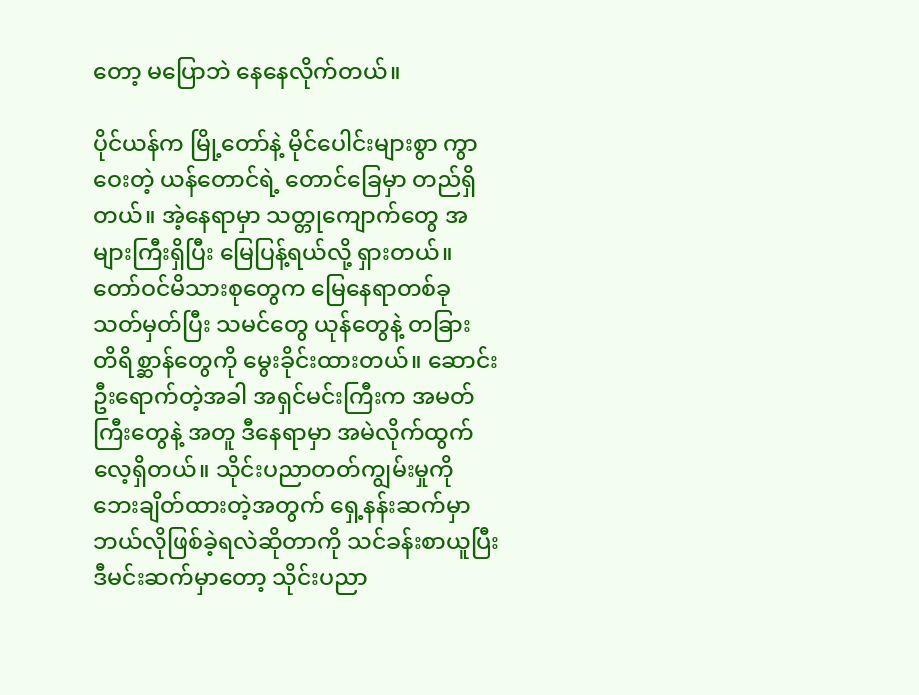တော့ မပြောဘဲ နေနေလိုက်တယ်။

ပိုင်ယန်က မြို့တော်နဲ့ မိုင်ပေါင်းများစွာ ကွာဝေးတဲ့ ယန်တောင်ရဲ့ တောင်ခြေမှာ တည်ရှိတယ်။ အဲ့နေရာမှာ သတ္တုကျောက်တွေ အများကြီးရှိပြီး မြေပြန့်ရယ်လို့ ရှားတယ်။ တော်ဝင်မိသားစုတွေက မြေနေရာတစ်ခု သတ်မှတ်ပြီး သမင်တွေ ယုန်တွေ‌နဲ့ တခြား တိရိစ္ဆာန်တွေကို မွေးခိုင်းထားတယ်။ ဆောင်းဦးရောက်တဲ့အခါ အရှင်မင်းကြီးက အမတ်ကြီးတွေနဲ့ အတူ ဒီနေရာမှာ အမဲလိုက်ထွက်လေ့ရှိတယ်။ သိုင်းပညာတတ်ကျွမ်းမှုကို ဘေးချိတ်ထားတဲ့အတွက် ရှေ့နန်းဆက်မှာ ဘယ်လိုဖြစ်ခဲ့ရလဲဆိုတာကို သင်ခန်းစာယူပြီး ဒီမင်းဆက်မှာတော့ သိုင်းပညာ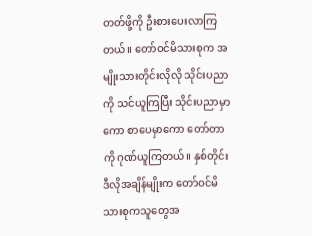တတ်ဖို့ကို ဦးစားပေးလာကြတယ်။ တော်ဝင်မိသားစုက အမျိုးသားတိုင်းလိုလို သိုင်းပညာကို သင်ယူကြပြီး သိုင်းပညာမှာကော စာပေမှာကော တော်တာကို ဂုဏ်ယူကြတယ်။ နှစ်တိုင်း ဒီလိုအချိန်မျိုးက တော်ဝင်မိသားစုကသူတွေအ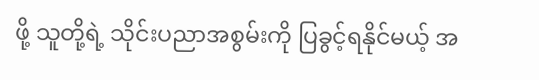ဖို့ သူတို့ရဲ့ သိုင်းပညာအစွမ်းကို ပြခွင့်ရနိုင်မယ့် အ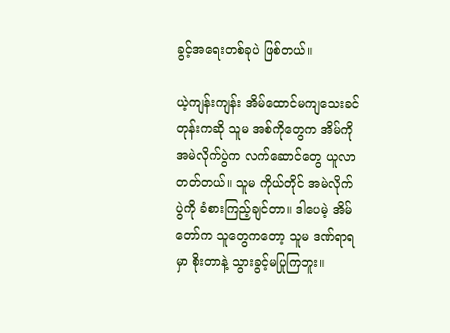ခွင့်အရေးတစ်ခုပဲ ဖြစ်တယ်။

ယဲ့ကျန်းကျန်း အိမ်ထောင်မကျသေးခင်တုန်းကဆို သူမ အစ်ကိုတွေက အိမ်ကို အမဲလိုက်ပွဲက လက်ဆောင်တွေ ယူလာတတ်တယ်။ သူမ ကိုယ်တိုင် အမဲလိုက်ပွဲကို ခံစားကြည့်ချင်တာ။ ဒါပေမဲ့ အိမ်တော်က သူတွေကတော့ သူမ ဒဏ်ရာရမှာ စိုးတာနဲ့ သွားခွင့်မပြုကြဘူး။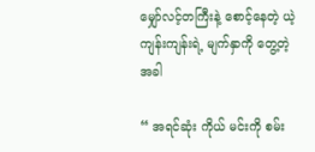မျှော်လင့်တကြီးနဲ့ စောင့်နေတဲ့ ယဲ့ကျန်းကျန်းရဲ့ မျက်နှာကို တွေ့တဲ့အခါ

“ အရင်ဆုံး ကိုယ် မင်းကို စမ်း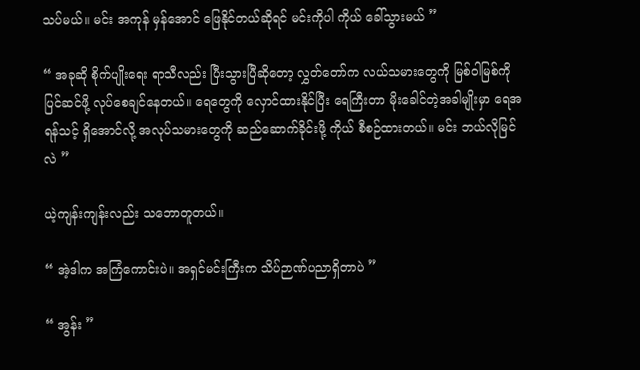သပ်မယ်။ မင်း အကုန် မှန်အောင် ဖြေနိုင်တယ်ဆိုရင် မင်းကိုပါ ကိုယ် ခေါ်သွားမယ် ”

“ အခုဆို စိုက်ပျိုးရေး ရာသီလည်း ပြီးသွားပြီဆိုတော့ လွှတ်တော်က လယ်သမားတွေကို မြစ်ဝါမြစ်ကို ပြင်ဆင်ဖို့ လုပ်စေချင်နေတယ်။ ရေတွေကို လှောင်ထားနိုင်ပြီး ရေကြီးတာ မိုးခေါင်တဲ့အခါမျိုးမှာ ရေအရန်သင့် ရှိအောင်‌လို့ အလုပ်သမားတွေကို ဆည်ဆောက်ခိုင်းဖို့ ကိုယ် စီစဉ်ထားတယ်။ မင်း ဘယ်လိုမြင်လဲ ”

ယဲ့ကျန်းကျန်းလည်း သဘောတူတယ်။

“ အဲ့ဒါက အကြံကောင်းပဲ။ အရှင်မင်းကြီးက သိပ်ဉာဏ်ပညာရှိတာပဲ ”

“ အွန်း ”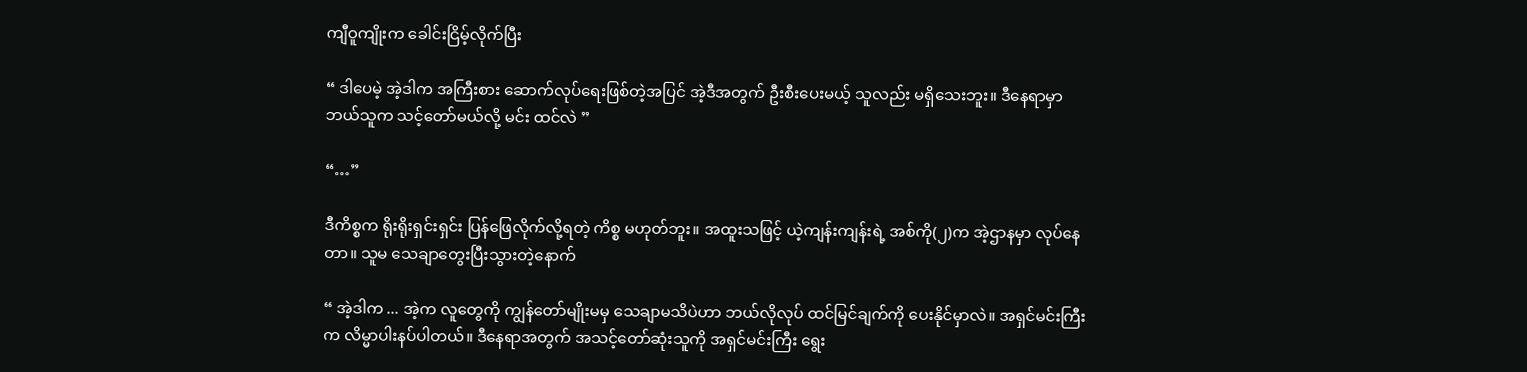ကျီဝူကျိုးက ခေါင်းငြိမ့်လိုက်ပြီး

“ ဒါပေမဲ့ အဲ့ဒါက အကြီးစား ဆောက်လုပ်ရေးဖြစ်တဲ့အပြင် အဲ့ဒီအတွက် ဦးစီးပေးမယ့် သူလည်း မရှိသေးဘူး။ ဒီနေရာမှာ ဘယ်သူက သင့်တော်မယ်လို့ မင်း ထင်လဲ ”

“…”

ဒီကိစ္စက ရိုးရိုးရှင်းရှင်း ပြန်ဖြေလိုက်လို့ရတဲ့ ကိစ္စ မဟုတ်ဘူး။ အထူးသဖြင့် ယဲ့ကျန်းကျန်းရဲ့ အစ်ကို(၂)က အဲ့ဌာနမှာ လုပ်နေတာ။ သူမ သေချာတွေးပြီးသွားတဲ့နောက်

“ အဲ့ဒါက ... အဲ့က လူတွေကို ကျွန်တော်မျိုးမမှ သေချာမသိပဲဟာ ဘယ်လိုလုပ် ထင်မြင်ချက်ကို ပေးနိုင်မှာလဲ။ အရှင်မင်းကြီးက လိမ္မာပါးနပ်ပါတယ်။ ဒီနေရာအတွက် အသင့်တော်ဆုံးသူကို အရှင်မင်းကြီး ရွေး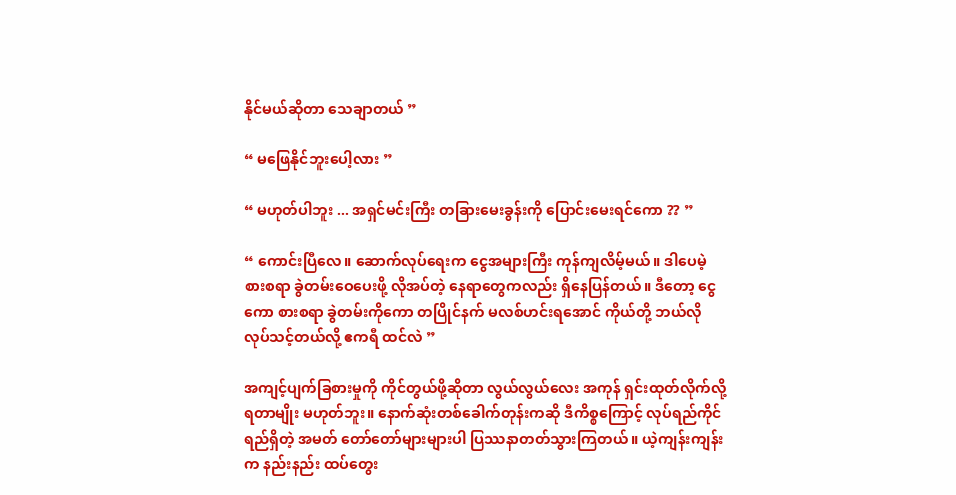နိုင်မယ်ဆိုတာ သေချာတယ် ”

“ မဖြေနိုင်ဘူးပေါ့လား ”

“ မဟုတ်ပါဘူး ... အရှင်မင်းကြီး တခြားမေးခွန်းကို ပြောင်းမေးရင်ကော ?? ”

“ ကောင်းပြီလေ။ ဆောက်လုပ်ရေးက ငွေအများကြီး ကုန်ကျလိမ့်မယ်။ ဒါပေမဲ့ စားစရာ ခွဲတမ်းဝေပေးဖို့ လို‌အပ်တဲ့ နေရာတွေကလည်း ရှိနေပြန်တယ်။ ဒီတော့ ငွေကော စားစရာ‌ ခွဲတမ်းကိုကော တပြိုင်နက် မလစ်ဟင်းရအောင် ကိုယ်တို့ ဘယ်လို လုပ်သင့်တယ်လို့ ဧကရီ ထင်လဲ ”

အကျင့်ပျက်ခြစားမှုကို ကိုင်တွယ်ဖို့ဆိုတာ လွယ်လွယ်လေး အကုန် ရှင်းထုတ်လိုက်လို့ ရတာမျိုး မဟုတ်ဘူး။ နောက်ဆုံးတစ်ခေါက်တုန်းကဆို ဒီကိစ္စကြောင့် လုပ်ရည်ကိုင်ရည်ရှိတဲ့ အမတ် တော်တော်များများပါ ပြဿနာတတ်သွားကြတယ်။ ယဲ့ကျန်းကျန်းက နည်းနည်း ထပ်တွေး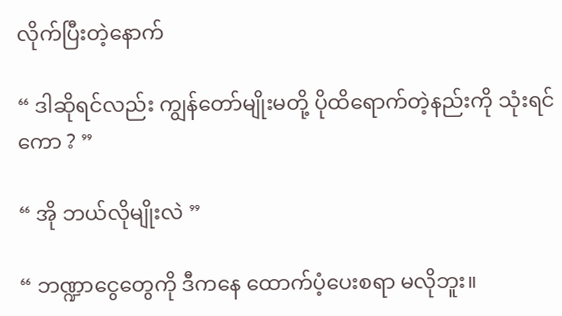လိုက်ပြီးတဲ့နောက်

“ ဒါဆိုရင်လည်း ကျွန်တော်မျိုးမတို့ ပိုထိရောက်တဲ့နည်းကို သုံးရင်ကော ? ”

“ အို ဘယ်လိုမျိုးလဲ ”

“ ဘဏ္ဍာငွေတွေကို ဒီကနေ ထောက်ပံ့ပေးစရာ မလိုဘူး။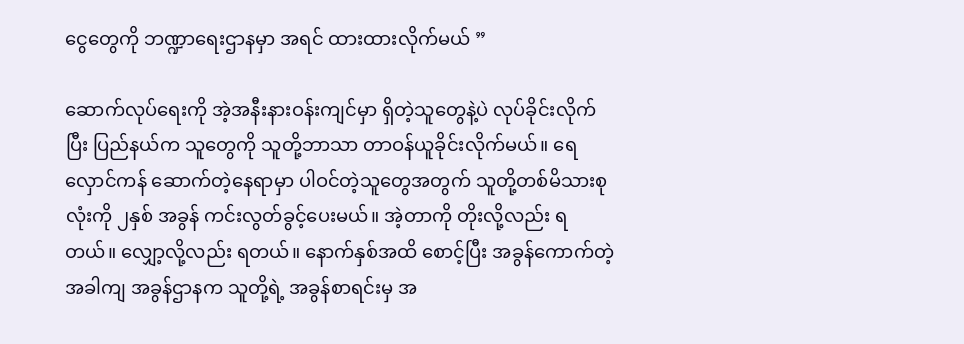ငွေတွေကို ဘဏ္ဍာရေးဌာနမှာ အရင် ထားထားလိုက်မယ် ”

ဆောက်လုပ်ရေးကို အဲ့အနီးနားဝန်းကျင်မှာ ရှိတဲ့သူတွေနဲ့ပဲ လုပ်ခိုင်းလိုက်ပြီး ပြည်နယ်က သူတွေကို သူတို့ဘာသာ တာဝန်ယူခိုင်းလိုက်မယ်။ ရေလှောင်ကန် ဆောက်တဲ့နေရာမှာ ပါဝင်တဲ့သူတွေအတွက် သူတို့တစ်မိသားစုလုံးကို ၂နှစ် အခွန် ကင်းလွတ်ခွင့်ပေးမယ်။ အဲ့တာကို တိုးလို့လည်း ရတယ်။ လျှော့လို့လည်း ရတယ်။ နောက်နှစ်အထိ စောင့်ပြီး အခွန်ကောက်တဲ့အခါကျ အခွန်ဌာနက သူတို့ရဲ့ အခွန်စာရင်းမှ အ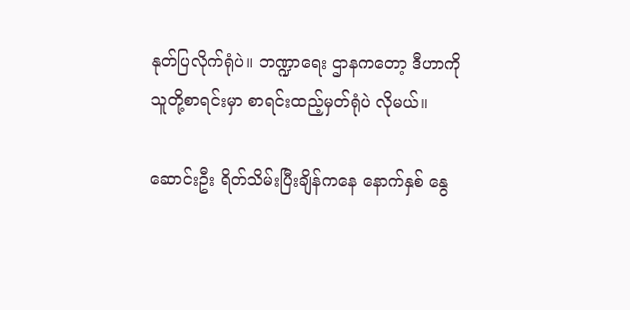နုတ်ပြလိုက်ရုံပဲ။ ဘဏ္ဍာရေး ဌာနကတော့ ဒီဟာကို သူတို့စာရင်းမှာ စာရင်းထည့်မှတ်ရုံပဲ လိုမယ်။

ဆောင်းဦး ရိတ်သိမ်းပြီးချိန်ကနေ နောက်နှစ် နွေ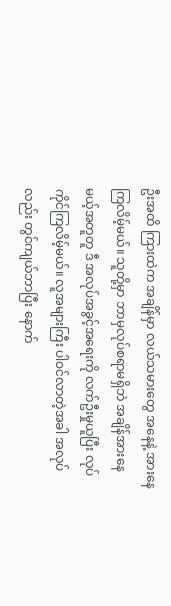ဦးအထိ ကြားထဲက အချိန်မှာ လယ်သမားတွေ အနေနဲ့ အားနေကြလိမ့်မယ်။ သူတို့မှာ ဘာမှလုပ်စရာမရှိဘဲ အချိန်အားနေ မယ့်အတူတူ ဒီ အလုပ်အခွင့်အရေးကို လက်ဦးမှုယူပြီး လုပ်ကိုင်ကြလိမ့်မယ်။ လူအများကြီး ပါဝင်လာတဲ့အခါ အလုပ်လည်း တွင်ကျယ်ဘာပြီး နောက်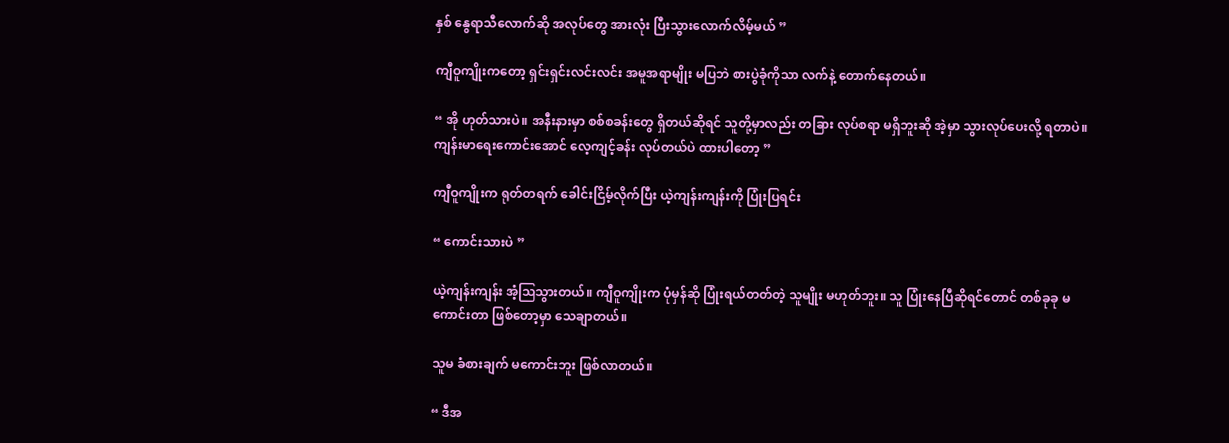နှစ် နွေရာသီလောက်ဆို အလုပ်တွေ အားလုံး ပြီးသွားလောက်လိမ့်မယ် ”

ကျီဝူကျိုးကတော့ ရှင်းရှင်းလင်းလင်း အမူအရာမျိုး မပြဘဲ စားပွဲခုံကိုသာ လက်နဲ့ တောက်နေတယ်။

“ အို ဟုတ်သားပဲ။ အနီးနားမှာ စစ်စခန်းတွေ ရှိတယ်ဆိုရင် သူတို့မှာလည်း တခြား လုပ်စရာ မရှိဘူးဆို အဲ့မှာ သွားလုပ်ပေးလို့ ရတာပဲ။ ကျန်းမာရေးကောင်းအောင် လေ့ကျင့်ခန်း လုပ်တယ်ပဲ ထားပါတော့ ”

ကျီဝူကျိုးက ရုတ်တရက် ခေါင်းငြိမ့်လိုက်ပြီး ယဲ့ကျန်းကျန်းကို ပြုံးပြရင်း

“ ကောင်းသားပဲ ”

ယဲ့ကျန်းကျန်း အံ့ဩသွားတယ်။ ကျီဝူကျိုးက ပုံမှန်ဆို ပြုံးရယ်တတ်တဲ့ သူမျိုး မဟုတ်ဘူး။ သူ ပြုံးနေပြီဆိုရင်တောင် တစ်ခုခု မကောင်းတာ ဖြစ်တော့မှာ သေချာတယ်။

သူမ ခံစားချက် မကောင်းဘူး ဖြစ်လာတယ်။

“ ဒီအ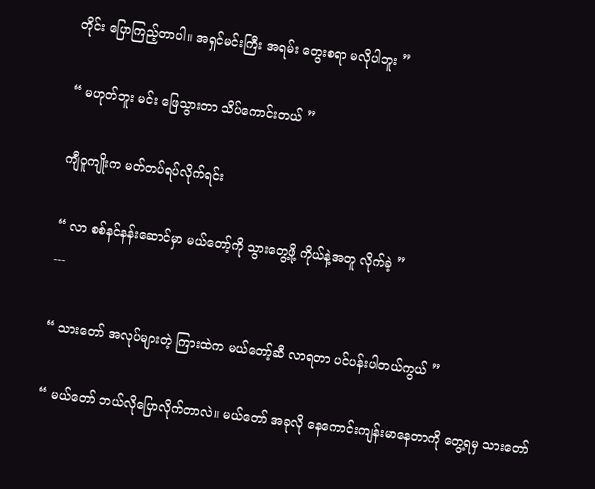တိုင်း ပြောကြည့်တာပါ။ အရှင်မင်းကြီး အရမ်း တွေးစရာ မလိုပါဘူး ”

“ မဟုတ်ဘူး မင်း ဖြေသွားတာ သိပ်ကောင်းတယ် ”

ကျီဝူကျိုးက မတ်တပ်ရပ်လိုက်ရင်း

“ လာ စစ်နင်နန်းဆောင်မှာ မယ်တော့်ကို သွားတွေ့ဖို့ ကိုယ်နဲ့အတူ လိုက်ခဲ့ ”
---

“ သားတော် အလုပ်များတဲ့ ကြားထဲက မယ်တော့်ဆီ လာရတာ ပင်ပန်းပါတယ်ကွယ် ”

“ မယ်တော် ဘယ်လိုပြောလိုက်တာလဲ။ မယ်တော် အခုလို နေကောင်းကျန်းမာနေတာကို တွေ့ရမှ သားတော်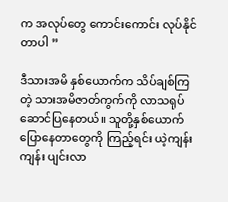က အလုပ်တွေ ကောင်းကောင်း လုပ်နိုင်တာပါ ”

ဒီသားအမိ နှစ်ယောက်က သိပ်ချစ်ကြတဲ့ သားအမိဇာတ်ကွက်ကို လာသရုပ်ဆောင်ပြနေတယ်။ သူတို့နှစ်ယောက် ပြောနေတာတွေကို ကြည့်ရင်း ယဲ့ကျန်းကျန်း ပျင်းလာ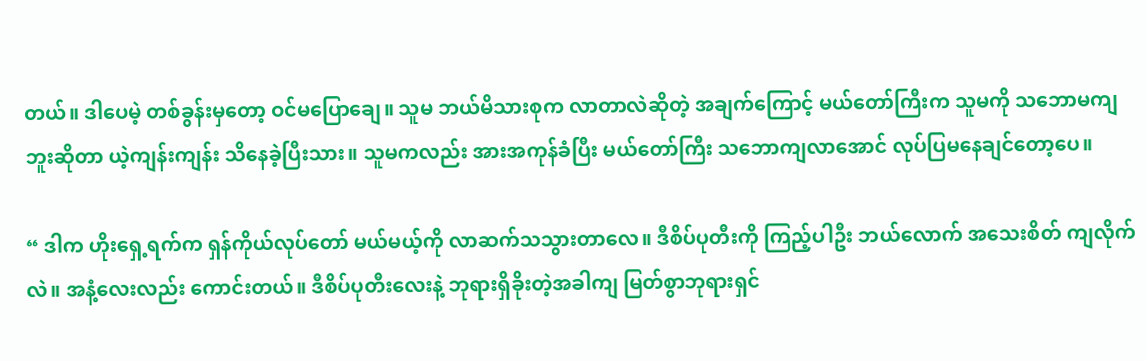တယ်။ ဒါပေမဲ့ တစ်ခွန်းမှတော့ ဝင်မပြော‌ချေ။ သူမ ဘယ်မိသားစုက လာတာလဲဆိုတဲ့ အချက်ကြောင့် မယ်တော်ကြီးက သူမကို သဘောမကျဘူးဆိုတာ ယဲ့ကျန်းကျန်း သိနေခဲ့ပြီးသား။ သူမကလည်း အားအကုန်ခံပြီး မယ်တော်ကြီး သဘောကျလာအောင် လုပ်ပြမနေချင်တော့ပေ။

“ ဒါက ဟိုးရှေ့ရက်က ရှန်ကိုယ်လုပ်တော် မယ်မယ့်ကို လာဆက်သသွားတာလေ။ ဒီစိပ်ပုတီးကို ကြည့်ပါဦး ဘယ်လောက် အသေးစိတ် ကျလိုက်လဲ။ အနံ့လေးလည်း ကောင်းတယ်။ ဒီစိပ်ပုတီးလေးနဲ့ ဘုရားရှိခိုးတဲ့အခါကျ မြတ်စွာဘုရားရှင်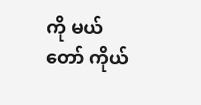ကို မယ်တော် ကိုယ်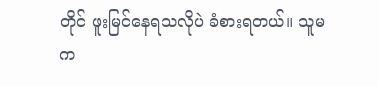တိုင် ဖူးမြင်နေရသလိုပဲ ခံစားရတယ်။ သူမက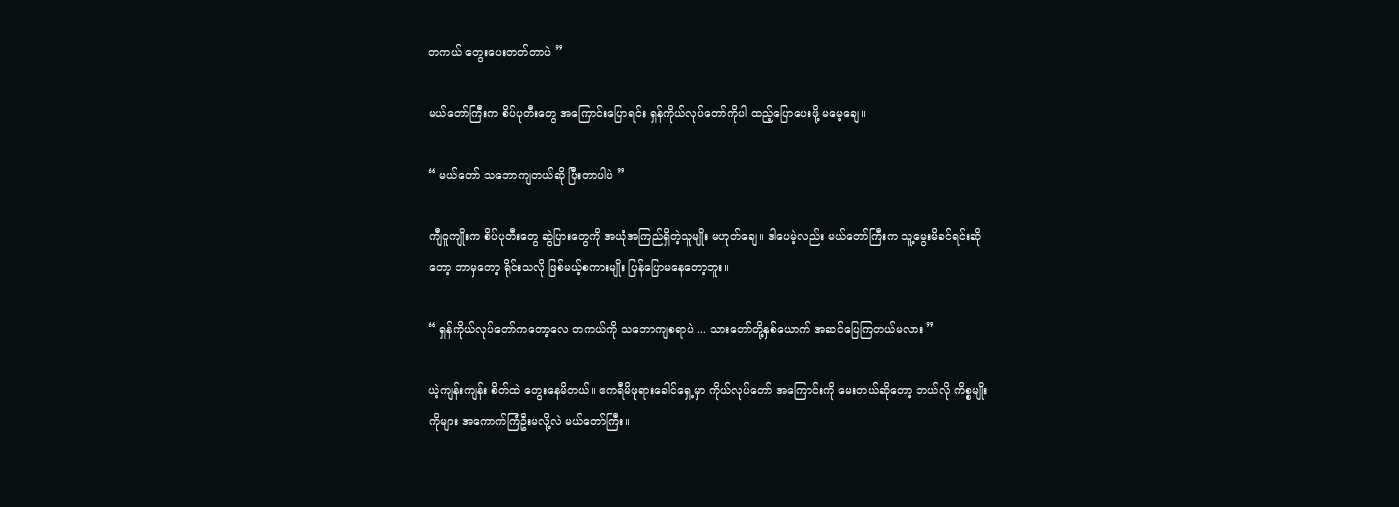တကယ် တွေးပေးတတ်တာပဲ ”

မယ်တော်ကြီးက စိပ်ပုတီးတွေ အကြောင်းပြောရင်း ရှန်ကိုယ်လုပ်တော်ကိုပါ ထည့်ပြောပေးဖို့ မမေ့ချေ။

“ မယ်တော် သဘောကျတယ်ဆို ပြီးတာပါပဲ ”

ကျီဝူကျိုးက စိပ်ပုတီးတွေ ဆွဲပြားတွေကို အယုံအကြည်ရှိတဲ့သူမျိုး မဟုတ်ချေ။ ဒါပေမဲ့လည်း မယ်တော်ကြီးက သူ့မွေးမိခင်ရင်းဆိုတော့ ဘာမှတော့ ရိုင်းသလို ဖြစ်မယ့်စကားမျိုး ပြန်ပြောမနေတော့ဘူး။

“ ရှန်ကိုယ်လုပ်တော်ကတော့လေ တကယ်ကို သဘောကျစရာပဲ ... သားတော်တို့နှစ်ယောက် အဆင်ပြေကြတယ်မလား ”

ယဲ့ကျန်းကျန်း စိတ်ထဲ တွေးနေမိတယ်။ ဧကရီမိဖုရားခေါင်ရှေ့မှာ ကိုယ်လုပ်တော် အကြောင်းကို မေးတယ်ဆိုတော့ ဘယ်လို ကိစ္စမျိုးကိုများ အကောက်ကြံဦးမလို့လဲ မယ်တော်ကြီး။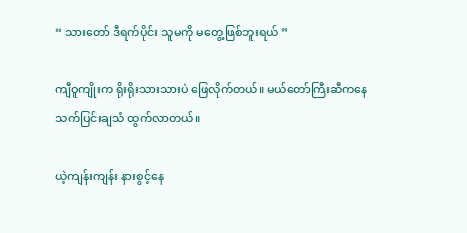“ သားတော် ဒီရက်ပိုင်း သူမကို မတွေ့ဖြစ်ဘူးရယ် ”

ကျီဝူကျိုးက ရိုးရိုးသားသားပဲ ဖြေလိုက်တယ်။ မယ်တော်ကြီးဆီကနေ သက်ပြင်းချသံ ထွက်လာတယ်။

ယဲ့ကျန်းကျန်း နားစွင့်နေ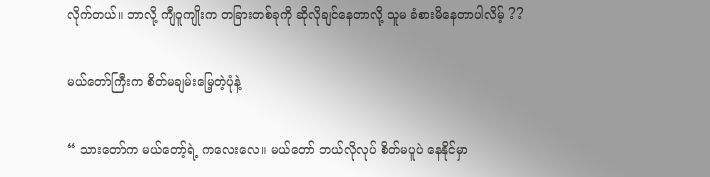လိုက်တယ်။ ဘာလို့ ကျီဝူကျိုးက တခြားတစ်ခုကို ဆိုလိုချင်နေတာလို့ သူမ ခံစားမိနေတာပါလိမ့် ??

မယ်တော်ကြီးက စိတ်မချမ်းမြေ့တဲ့ပုံနဲ့

“ သားတော်က မယ်တော့်ရဲ့ ကလေးလေ။ မယ်တော် ဘယ်လိုလုပ် စိတ်မပူပဲ နေနိုင်မှာ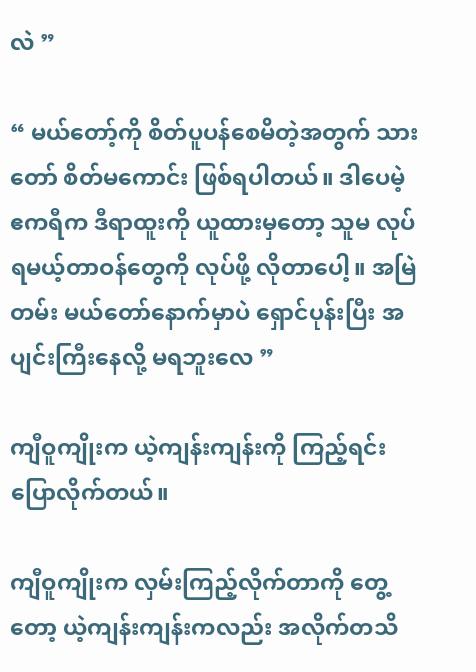လဲ ”

“ မယ်တော့်ကို စိတ်ပူပန်စေမိတဲ့အတွက် သားတော် စိတ်မကောင်း ဖြစ်ရပါတယ်။ ဒါပေမဲ့ ဧကရီက ဒီရာထူးကို ယူထားမှတော့ သူမ လုပ်ရမယ့်တာဝန်တွေကို လုပ်ဖို့ လိုတာပေါ့။ အမြဲတမ်း မယ်တော်နောက်မှာပဲ ရှောင်ပုန်းပြီး အပျင်းကြီးနေလို့ မရဘူးလေ ”

ကျီဝူကျိုးက ယဲ့ကျန်းကျန်းကို ကြည့်ရင်း ပြောလိုက်တယ်။

ကျီဝူကျိုးက လှမ်းကြည့်လိုက်တာကို တွေ့တော့ ယဲ့ကျန်းကျန်းကလည်း အလိုက်တသိ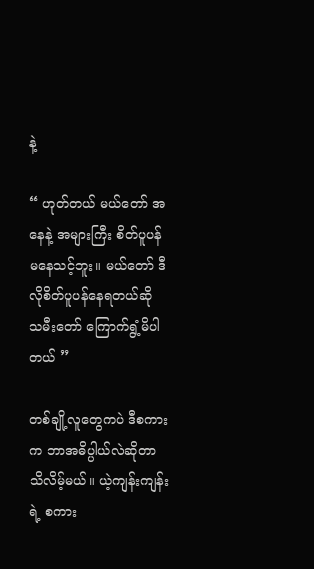နဲ့

“ ဟုတ်တယ် မယ်တော် အနေနဲ့ အများကြီး စိတ်ပူပန်မနေသင့်ဘူး။ မယ်တော် ဒီလိုစိတ်ပူပန်နေရတယ်ဆို သမီးတော် ကြောက်ရွံ့မိပါတယ် ”

တစ်ချို့လူတွေကပဲ ဒီစကားက ဘာအဓိပ္ပါယ်လဲဆိုတာ သိလိမ့်မယ်။ ယဲ့ကျန်းကျန်းရဲ့ စကား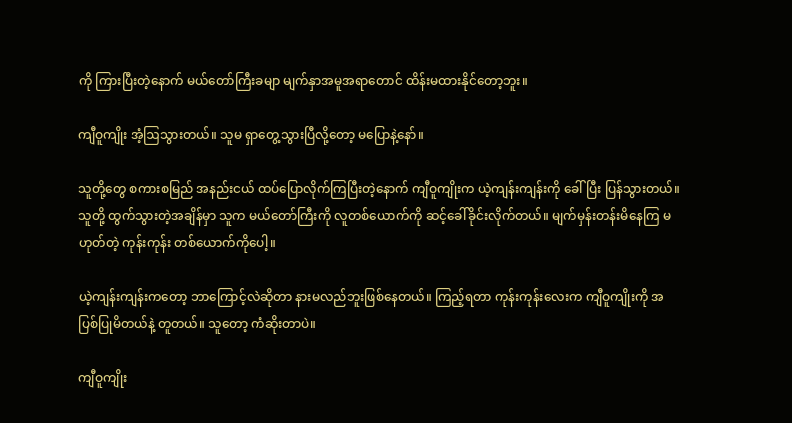ကို ကြားပြီးတဲ့နောက် မယ်တော်ကြီးခမျာ မျက်နှာအမူအရာတောင် ထိန်းမထားနိုင်တော့ဘူး။

ကျီဝူကျိုး အံ့ဩသွားတယ်။ သူမ ရှာတွေ့သွားပြီလို့တော့ မပြောနဲ့နော်။

သူတို့တွေ စကားစမြည် အနည်းငယ် ထပ်ပြောလိုက်ကြပြီးတဲ့နောက် ကျီဝူကျိုးက ယဲ့ကျန်းကျန်းကို ခေါ်ပြီး ပြန်သွားတယ်။ သူတို့ ထွက်သွားတဲ့အချိန်မှာ သူက မယ်တော်ကြီးကို လူတစ်ယောက်ကို ဆင့်ခေါ်ခိုင်းလိုက်တယ်။ မျက်မှန်းတန်းမိနေကြ မဟုတ်တဲ့ ကုန်းကုန်း တစ်ယောက်ကိုပေါ့။

ယဲ့ကျန်းကျန်းကတော့ ဘာကြောင့်လဲဆိုတာ နားမလည်ဘူးဖြစ်နေတယ်။ ကြည့်ရတာ ကုန်းကုန်းလေးက ကျီဝူကျိုးကို အပြစ်ပြုမိတယ်နဲ့ တူတယ်။ သူတော့ ကံဆိုးတာပဲ။

ကျီဝူကျိုး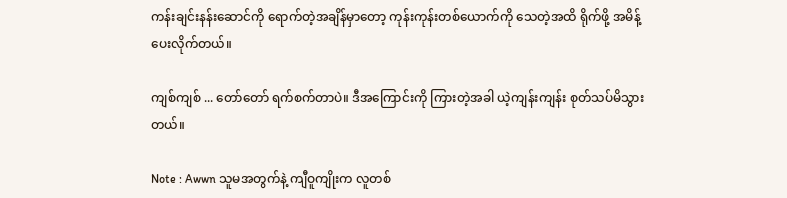ကန်းချင်းနန်းဆောင်ကို ရောက်တဲ့အချိန်မှာတော့ ကုန်းကုန်းတစ်ယောက်ကို သေတဲ့အထိ ရိုက်ဖို့ အမိန့်ပေးလိုက်တယ်။

ကျစ်ကျစ် ... တော်တော် ရက်စက်တာပဲ။ ဒီအကြောင်းကို ကြားတဲ့အခါ ယဲ့ကျန်းကျန်း စုတ်သပ်မိသွားတယ်။

Note : Awwn သူမအတွက်နဲ့ ကျီဝူကျိုးက လူတစ်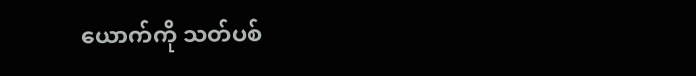ယောက်ကို သတ်ပစ်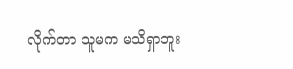လိုက်တာ သူမက မသိရှာဘူး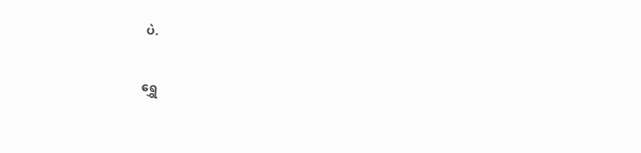ပဲ.

ရွှေ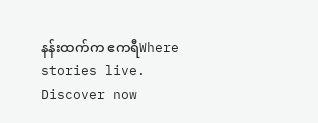နန်းထက်က ဧကရီWhere stories live. Discover now